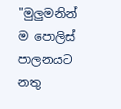"මුලුමනින් ම පොලිස් පාලනයට නතු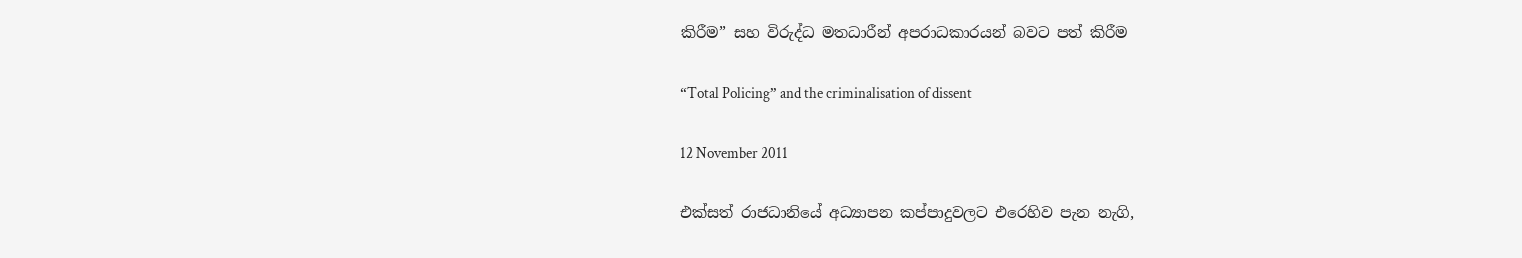කිරීම” සහ විරුද්ධ මතධාරීන් අපරාධකාරයන් බවට පත් කිරීම

“Total Policing” and the criminalisation of dissent

12 November 2011

එක්සත් රාජධානියේ අධ්‍යාපන කප්පාදුවලට එරෙහිව පැන නැගි,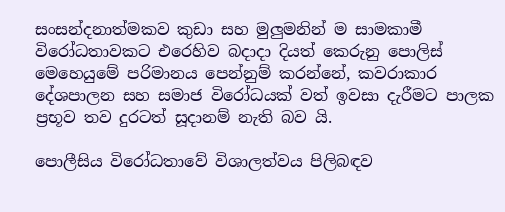සංසන්දනාත්මකව කුඩා සහ මුලුමනින් ම සාමකාමී විරෝධතාවකට එරෙහිව බදාදා දියත් කෙරුනු පොලිස් මෙහෙයුමේ පරිමානය පෙන්නුම් කරන්නේ, කවරාකාර දේශපාලන සහ සමාජ විරෝධයක් වත් ඉවසා දැරීමට පාලක ප්‍රභූව තව දුරටත් සූදානම් නැති බව යි.

පොලීසිය විරෝධතාවේ විශාලත්වය පිලිබඳව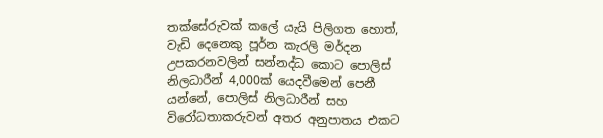තක්සේරුවක් කලේ යැයි පිලිගත හොත්, වැඩි දෙනෙකු පූර්න කැරලි මර්දන උපකරනවලින් සන්නද්ධ කොට පොලිස් නිලධාරීන් 4,000ක් යෙදවීමෙන් පෙනී යන්නේ, පොලිස් නිලධාරීන් සහ විරෝධතාකරුවන් අතර අනුපාතය එකට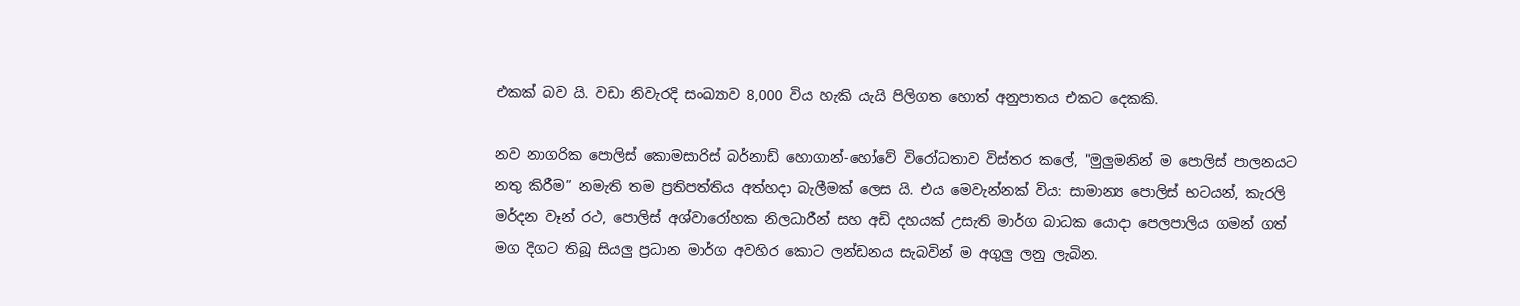එකක් බව යි. වඩා නිවැරදි සංඛ්‍යාව 8,000 විය හැකි යැයි පිලිගත හොත් අනුපාතය එකට දෙකකි.

නව නාගරික පොලිස් කොමසාරිස් බර්නාඩ් හොගාන්-හෝවේ විරෝධතාව විස්තර කලේ, "මුලුමනින් ම පොලිස් පාලනයට නතු කිරීම” නමැති තම ප්‍රතිපත්තිය අත්හදා බැලීමක් ලෙස යි. එය මෙවැන්නක් විය: සාමාන්‍ය පොලිස් භටයන්, කැරලි මර්දන වෑන් රථ, පොලිස් අශ්වාරෝහක නිලධාරීන් සහ අඩි දහයක් උසැති මාර්ග බාධක යොදා පෙලපාලිය ගමන් ගත් මග දිගට තිබූ සියලු ප්‍රධාන මාර්ග අවහිර කොට ලන්ඩනය සැබවින් ම අගුලු ලනු ලැබින.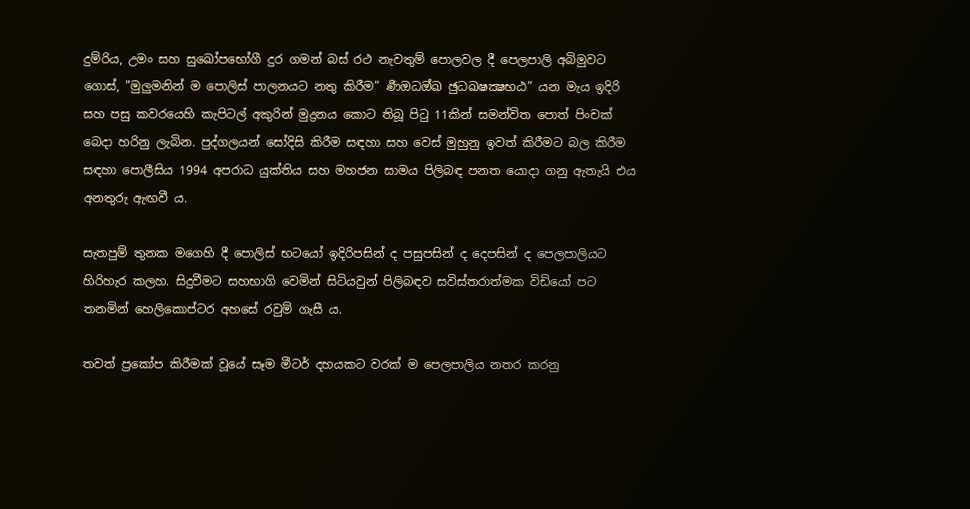දුම්රිය, උමං සහ සුඛෝපභෝගී දුර ගමන් බස් රථ නැවතුම් පොලවල දී පෙලපාලි අබිමුවට ගොස්, "මුලුමනින් ම පොලිස් පාලනයට නතු කිරීම” ර්‍ණඔධඔ්ඛ ඡුධඛෂක්‍ෂභඨ” යන මැය ඉදිරි සහ පසු කවරයෙහි කැපිටල් අකුරින් මුද්‍රනය කොට තිබූ පිටු 11කින් සමන්විත පොත් පිංචක් බෙදා හරිනු ලැබින. පුද්ගලයන් සෝදිසි කිරීම සඳහා සහ වෙස් මුහුනු ඉවත් කිරීමට බල කිරීම සඳහා පොලීසිය 1994 අපරාධ යුක්තිය සහ මහජන සාමය පිලිබඳ පනත යොදා ගනු ඇතැයි එය අනතුරු ඇඟවී ය.

සැතපුම් තුනක මගෙහි දී පොලිස් භටයෝ ඉදිරිපසින් ද පසුපසින් ද දෙපසින් ද පෙලපාලියට හිරිහැර කලහ. සිදුවීමට සහභාගි වෙමින් සිටියවුන් පිලිබඳව සවිස්තරාත්මක විඩියෝ පට තනමින් හෙලිකොප්ටර අහසේ රවුම් ගැසී ය.

තවත් ප්‍රකෝප කිරීමක් වූයේ සෑම මීටර් දහයකට වරක් ම පෙලපාලිය නතර කරනු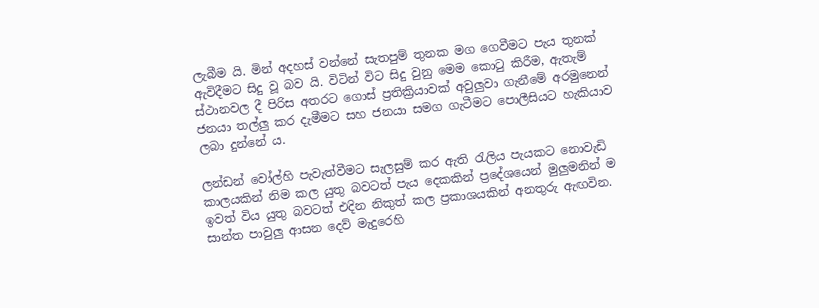ලැබීම යි. මින් අදහස් වන්නේ සැතපුම් තුනක මග ගෙවීමට පැය තුනක් ඇවිදීමට සිදු වූ බව යි. විටින් විට සිදු වුනු මෙම කොටු කිරීම, ඇතැම් ස්ථානවල දී පිරිස අතරට ගොස් ප්‍රතික්‍රියාවක් අවුලුවා ගැනීමේ අරමුනෙන් ජනයා තල්ලු කර දැමීමට සහ ජනයා සමග ගැටීමට පොලීසියට හැකියාව ලබා දුන්නේ ය.

ලන්ඩන් වෝල්හි පැවැත්වීමට සැලසුම් කර ඇති රැලිය පැයකට නොවැඩි කාලයකින් නිම කල යුතු බවටත් පැය දෙකකින් ප්‍රදේශයෙන් මුලුමනින් ම ඉවත් විය යුතු බවටත් එදින නිකුත් කල ප්‍රකාශයකින් අනතුරු ඇඟවින. සාන්ත පාවුලු ආසන දෙව් මැදුරෙහි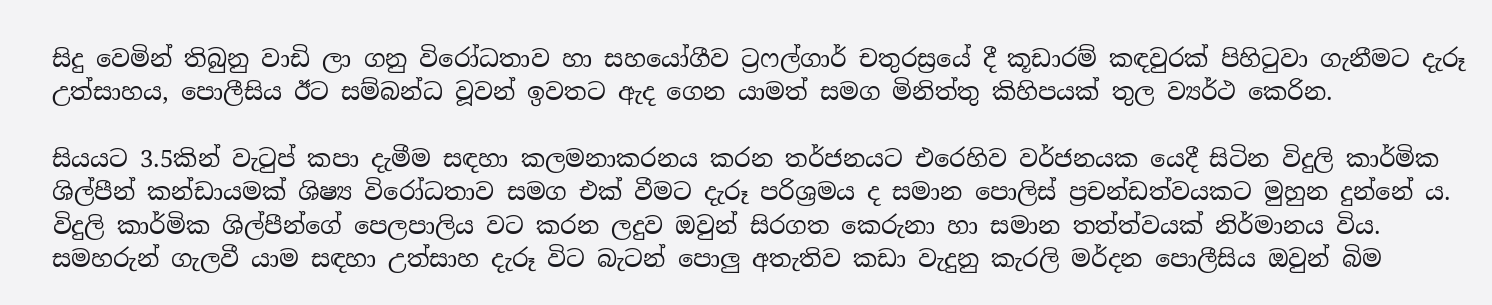සිදු වෙමින් තිබුනු වාඩි ලා ගනු විරෝධතාව හා සහයෝගීව ට්‍රෆල්ගාර් චතුරස්‍රයේ දී කූඩාරම් කඳවුරක් පිහිටුවා ගැනීමට දැරූ උත්සාහය, පොලීසිය ඊට සම්බන්ධ වූවන් ඉවතට ඇද ගෙන යාමත් සමග මිනිත්තු කිහිපයක් තුල ව්‍යර්ථ කෙරින.

සියයට 3.5කින් වැටුප් කපා දැමීම සඳහා කලමනාකරනය කරන තර්ජනයට එරෙහිව වර්ජනයක යෙදී සිටින විදුලි කාර්මික ශිල්පීන් කන්ඩායමක් ශිෂ්‍ය විරෝධතාව සමග එක් වීමට දැරූ පරිශ්‍රමය ද සමාන පොලිස් ප්‍රචන්ඩත්වයකට මුහුන දුන්නේ ය. විදුලි කාර්මික ශිල්පීන්ගේ පෙලපාලිය වට කරන ලදුව ඔවුන් සිරගත කෙරුනා හා සමාන තත්ත්වයක් නිර්මානය විය. සමහරුන් ගැලවී යාම සඳහා උත්සාහ දැරූ විට බැටන් පොලු අතැතිව කඩා වැදුනු කැරලි මර්දන පොලීසිය ඔවුන් බිම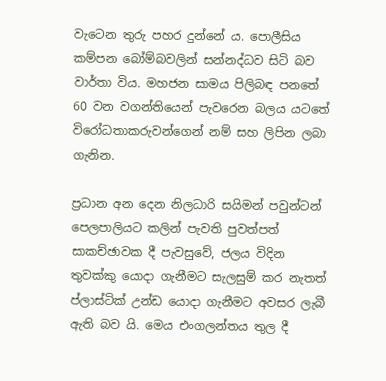වැටෙන තුරු පහර දුන්නේ ය. පොලීසිය කම්පන බෝම්බවලින් සන්නද්ධව සිටි බව වාර්තා විය. මහජන සාමය පිලිබඳ පනතේ 60 වන වගන්තියෙන් පැවරෙන බලය යටතේ විරෝධතාකරුවන්ගෙන් නම් සහ ලිපින ලබා ගැනින.

ප්‍රධාන අන දෙන නිලධාරි සයිමන් පවුන්ටන් පෙලපාලියට කලින් පැවති පුවත්පත් සාකච්ඡාවක දී පැවසුවේ, ජලය විදින තුවක්කු යොදා ගැනීමට සැලසුම් කර නැතත් ප්ලාස්ටික් උන්ඩ යොදා ගැනීමට අවසර ලැබී ඇති බව යි. මෙය එංගලන්තය තුල දී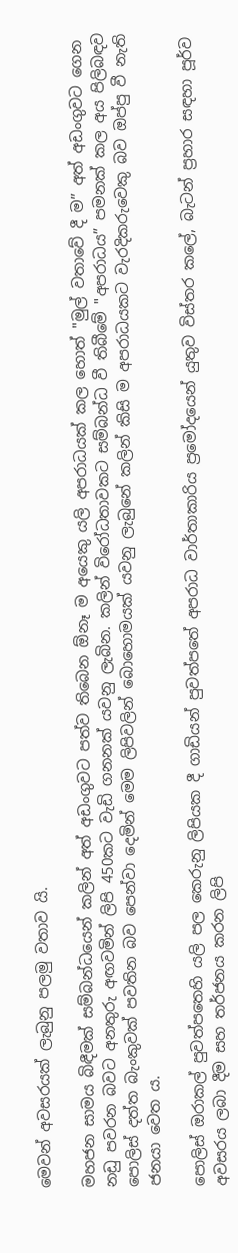මෙවන් අවසරයක් ලැබුනු පලමු වතාව යි.

මහජන සාමය බිඳීමක් සම්බන්ධයෙන් කලින් අත් අඩංගුවට පත්ව තිබෙන ඕනෑ ම අයෙකු යලි අපරාධයක් කල හොත් "මුල් වතාවේ දී ම” අත් අඩංගුවට ගෙන නඩු පවරන බවට අනතුරු අඟවමින් ලිපි 450කට වැඩි ගනනක් යවනු ලැබින. කලින් විරෝධතාවකට සම්බන්ධ වී තිබීමේ "අපරාධය” පමනක් කල අය පිලිබඳව පොලිස් දත්ත බැංකුවක් පවතින බව පෙන්වා දෙමින් මෙම ලිපිවලින් බොහොමයක් යවනු ලැබුනේ කලින් කිසි ම අපරාධයකට වැරදිකරුවෙකු බව ඔප්පු වී නැති ජනයා වෙත ය.

පොලිස් ඔරාකල් පුවත්පතෙහි යලි පල කෙරුනු ලිපියක දී ගාඩියන් පුවත්පතේ අපරාධ වාර්තාකාරිය ප්‍රමෝදයෙන් යුතුව විස්තර කලේ, බැටන් ප්‍රහාර සඳහා පූර්ව අවසරය ලබා දීම සහ තර්ජනය කරන ලිපි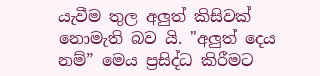යැවීම තුල අලුත් කිසිවක් නොමැති බව යි. "අලුත් දෙය නම්” මෙය ප්‍රසිද්ධ කිරීමට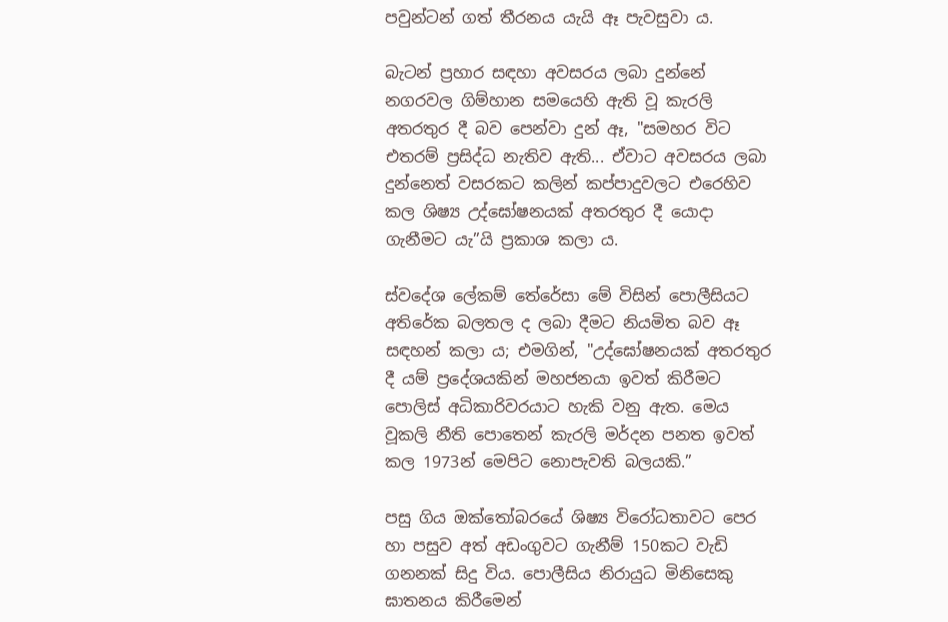පවුන්ටන් ගත් තීරනය යැයි ඈ පැවසුවා ය.

බැටන් ප්‍රහාර සඳහා අවසරය ලබා දුන්නේ නගරවල ගිම්හාන සමයෙහි ඇති වූ කැරලි අතරතුර දී බව පෙන්වා දුන් ඈ, "සමහර විට එතරම් ප්‍රසිද්ධ නැතිව ඇති... ඒවාට අවසරය ලබා දුන්නෙත් වසරකට කලින් කප්පාදුවලට එරෙහිව කල ශිෂ්‍ය උද්ඝෝෂනයක් අතරතුර දී යොදා ගැනීමට යැ”යි ප්‍රකාශ කලා ය.

ස්වදේශ ලේකම් තේරේසා මේ විසින් පොලීසියට අතිරේක බලතල ද ලබා දීමට නියමිත බව ඈ සඳහන් කලා ය; එමගින්, "උද්ඝෝෂනයක් අතරතුර දී යම් ප්‍රදේශයකින් මහජනයා ඉවත් කිරීමට පොලිස් අධිකාරිවරයාට හැකි වනු ඇත. මෙය වූකලි නීති පොතෙන් කැරලි මර්දන පනත ඉවත් කල 1973න් මෙපිට නොපැවති බලයකි.”

පසු ගිය ඔක්තෝබරයේ ශිෂ්‍ය විරෝධතාවට පෙර හා පසුව අත් අඩංගුවට ගැනීම් 150කට වැඩි ගනනක් සිදු විය. පොලීසිය නිරායුධ මිනිසෙකු ඝාතනය කිරීමෙන්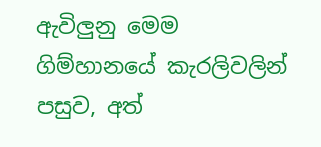ඇවිලුනු මෙම ගිම්හානයේ කැරලිවලින් පසුව, අත්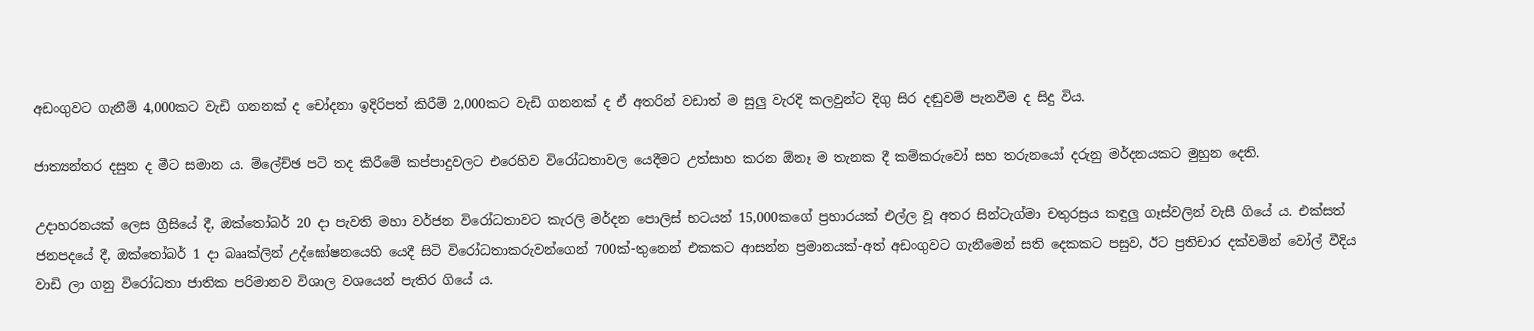අඩංගුවට ගැනීම් 4,000කට වැඩි ගනනක් ද චෝදනා ඉදිරිපත් කිරීම් 2,000කට වැඩි ගනනක් ද ඒ අතරින් වඩාත් ම සුලු වැරදි කලවුන්ට දිගු සිර දඬුවම් පැනවීම ද සිදු විය.

ජාත්‍යන්තර දසුන ද මීට සමාන ය. ම්ලේච්ඡ පටි තද කිරීමේ කප්පාදුවලට එරෙහිව විරෝධතාවල යෙදීමට උත්සාහ කරන ඕනෑ ම තැනක දී කම්කරුවෝ සහ තරුනයෝ දරුනු මර්දනයකට මුහුන දෙති.

උදාහරනයක් ලෙස ග්‍රීසියේ දී, ඔක්තෝබර් 20 දා පැවති මහා වර්ජන විරෝධතාවට කැරලි මර්දන පොලිස් භටයන් 15,000කගේ ප්‍රහාරයක් එල්ල වූ අතර සින්ටැග්මා චතුරස්‍රය කඳුලු ගෑස්වලින් වැසී ගියේ ය. එක්සත් ජනපදයේ දී, ඔක්තෝබර් 1 දා බෲක්ලින් උද්ඝෝෂනයෙහි යෙදී සිටි විරෝධතාකරුවන්ගෙන් 700ක්-තුනෙන් එකකට ආසන්න ප්‍රමානයක්-අත් අඩංගුවට ගැනීමෙන් සති දෙකකට පසුව, ඊට ප්‍රතිචාර දක්වමින් වෝල් වීදිය වාඩි ලා ගනු විරෝධතා ජාතික පරිමානව විශාල වශයෙන් පැතිර ගියේ ය.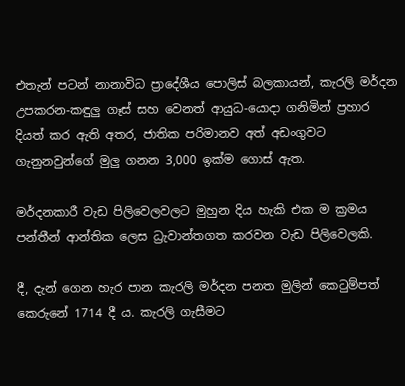එතැන් පටන් නානාවිධ ප්‍රාදේශීය පොලිස් බලකායන්, කැරලි මර්දන උපකරන-කඳුලු ගෑස් සහ වෙනත් ආයුධ-යොදා ගනිමින් ප්‍රහාර දියත් කර ඇති අතර, ජාතික පරිමානව අත් අඩංගුවට ගැනුනවුන්ගේ මුලු ගනන 3,000 ඉක්ම ගොස් ඇත.

මර්දනකාරී වැඩ පිලිවෙලවලට මුහුන දිය හැකි එක ම ක්‍රමය පන්තීන් ආන්තික ලෙස ධ්‍රැවාන්තගත කරවන වැඩ පිලිවෙලකි.

දී, දැන් ගෙන හැර පාන කැරලි මර්දන පනත මුලින් කෙටුම්පත් කෙරුනේ 1714 දී ය. කැරලි ගැසීමට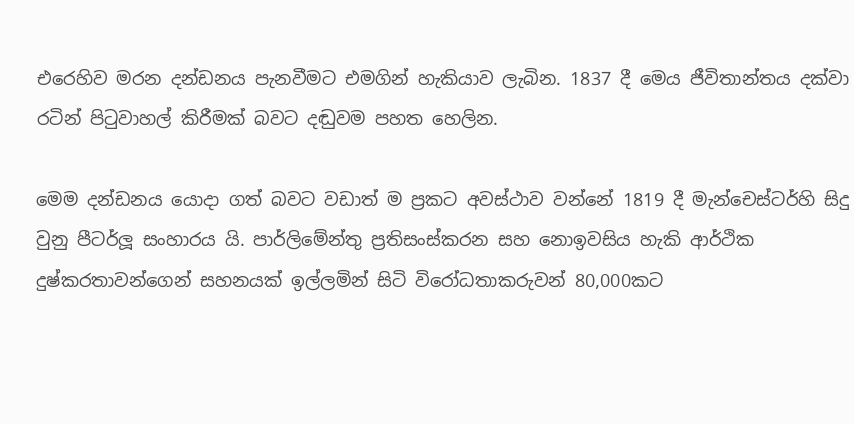එරෙහිව මරන දන්ඩනය පැනවීමට එමගින් හැකියාව ලැබින. 1837 දී මෙය ජීවිතාන්තය දක්වා රටින් පිටුවාහල් කිරීමක් බවට දඬුවම පහත හෙලින.

මෙම දන්ඩනය යොදා ගත් බවට වඩාත් ම ප්‍රකට අවස්ථාව වන්නේ 1819 දී මැන්චෙස්ටර්හි සිදු වුනු පීටර්ලූ සංහාරය යි. පාර්ලිමේන්තු ප්‍රතිසංස්කරන සහ නොඉවසිය හැකි ආර්ථික දුෂ්කරතාවන්ගෙන් සහනයක් ඉල්ලමින් සිටි විරෝධතාකරුවන් 80,000කට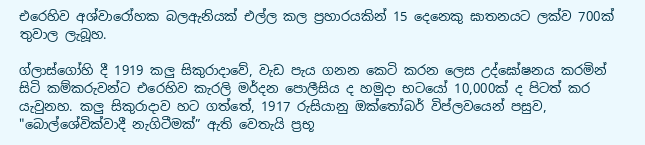එරෙහිව අශ්වාරෝහක බලඇනියක් එල්ල කල ප්‍රහාරයකින් 15 දෙනෙකු ඝාතනයට ලක්ව 700ක් තුවාල ලැබූහ.

ග්ලාස්ගෝහි දී 1919 කලු සිකුරාදාවේ, වැඩ පැය ගනන කෙටි කරන ලෙස උද්ඝෝෂනය කරමින් සිටි කම්කරුවන්ට එරෙහිව කැරලි මර්දන පොලීසිය ද හමුදා භටයෝ 10,000ක් ද පිටත් කර යැවුනහ. කලු සිකුරාදාව හට ගත්තේ, 1917 රුසියානු ඔක්තෝබර් විප්ලවයෙන් පසුව, "බොල්ශේවික්වාදී නැගිටීමක්” ඇති වෙතැයි ප්‍රභූ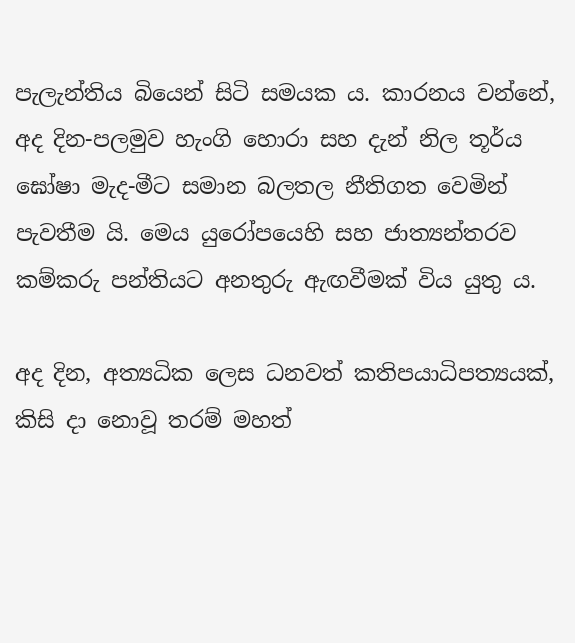පැලැන්තිය බියෙන් සිටි සමයක ය. කාරනය වන්නේ, අද දින-පලමුව හැංගි හොරා සහ දැන් නිල තූර්ය ඝෝෂා මැද-මීට සමාන බලතල නීතිගත වෙමින් පැවතීම යි. මෙය යුරෝපයෙහි සහ ජාත්‍යන්තරව කම්කරු පන්තියට අනතුරු ඇඟවීමක් විය යුතු ය.

අද දින, අත්‍යධික ලෙස ධනවත් කතිපයාධිපත්‍යයක්, කිසි දා නොවූ තරම් මහත්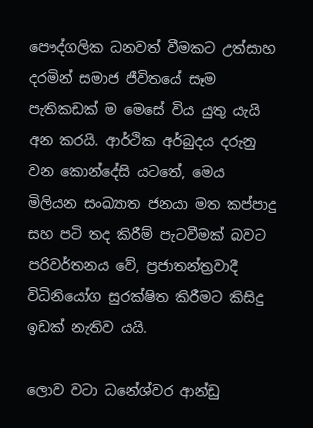පෞද්ගලික ධනවත් වීමකට උත්සාහ දරමින් සමාජ ජීවිතයේ සෑම පැතිකඩක් ම මෙසේ විය යුතු යැයි අන කරයි. ආර්ථික අර්බුදය දරුනු වන කොන්දේසි යටතේ, මෙය මිලියන සංඛ්‍යාත ජනයා මත කප්පාදු සහ පටි තද කිරීම් පැටවීමක් බවට පරිවර්තනය වේ, ප්‍රජාතන්ත්‍රවාදී විධිනියෝග සුරක්ෂිත කිරීමට කිසිදු ඉඩක් නැතිව යයි.

ලොව වටා ධනේශ්වර ආන්ඩු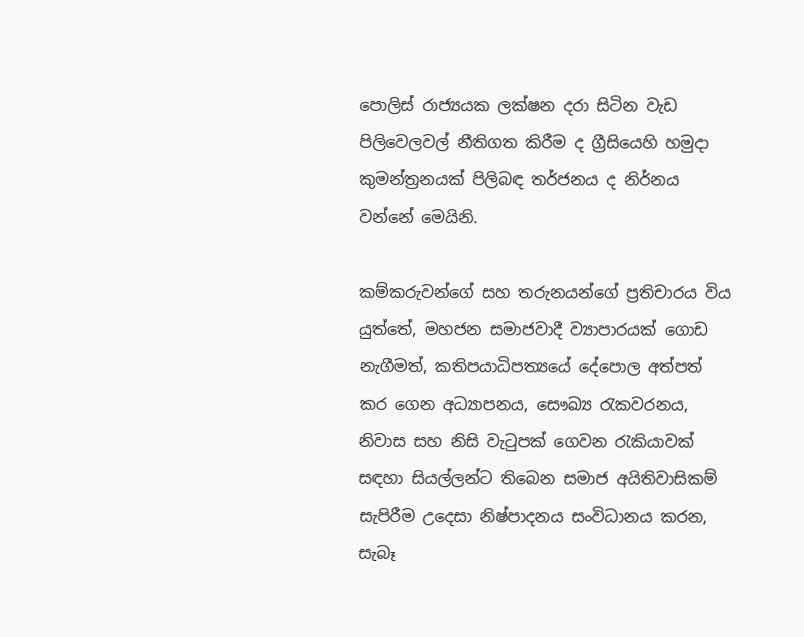පොලිස් රාජ්‍යයක ලක්ෂන දරා සිටින වැඩ පිලිවෙලවල් නීතිගත කිරීම ද ග්‍රීසියෙහි හමුදා කුමන්ත්‍රනයක් පිලිබඳ තර්ජනය ද නිර්නය වන්නේ මෙයිනි.

කම්කරුවන්ගේ සහ තරුනයන්ගේ ප්‍රතිචාරය විය යුත්තේ, මහජන සමාජවාදී ව්‍යාපාරයක් ගොඩ නැගීමත්, කතිපයාධිපත්‍යයේ දේපොල අත්පත් කර ගෙන අධ්‍යාපනය, සෞඛ්‍ය රැකවරනය, නිවාස සහ නිසි වැටුපක් ගෙවන රැකියාවක් සඳහා සියල්ලන්ට තිබෙන සමාජ අයිතිවාසිකම් සැපිරීම උදෙසා නිෂ්පාදනය සංවිධානය කරන, සැබෑ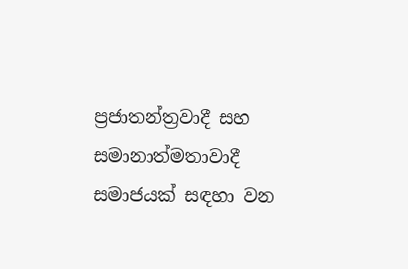ප්‍රජාතන්ත්‍රවාදී සහ සමානාත්මතාවාදී සමාජයක් සඳහා වන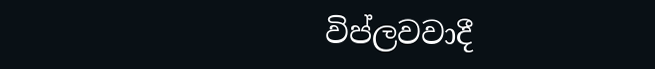විප්ලවවාදී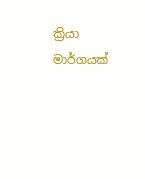ක්‍රියා මාර්ගයක්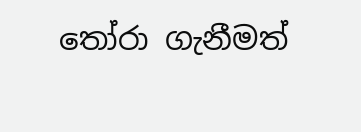තෝරා ගැනීමත්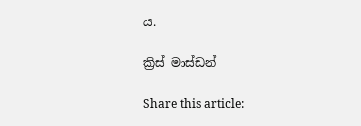ය.

ක්‍රිස් මාස්ඩන්

Share this article: